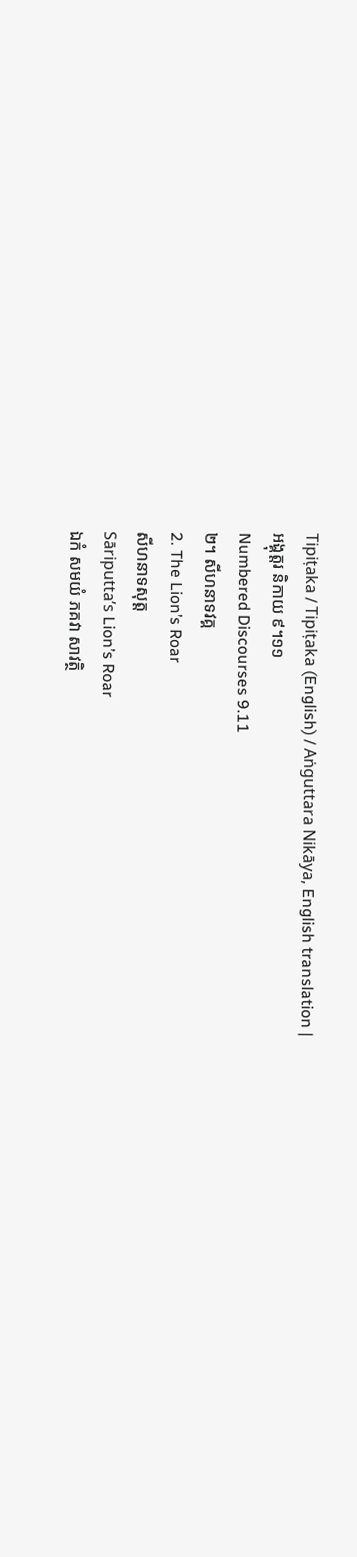Tipiṭaka / Tipiṭaka (English) / Aṅguttara Nikāya, English translation |
អង្គុត្តរ និកាយ ៩។១១
Numbered Discourses 9.11
២។ សីហនាទវគ្គ
2. The Lion’s Roar
សីហនាទសុត្ត
Sāriputta’s Lion’s Roar
ឯកំ សមយំ ភគវា សាវត្ថិ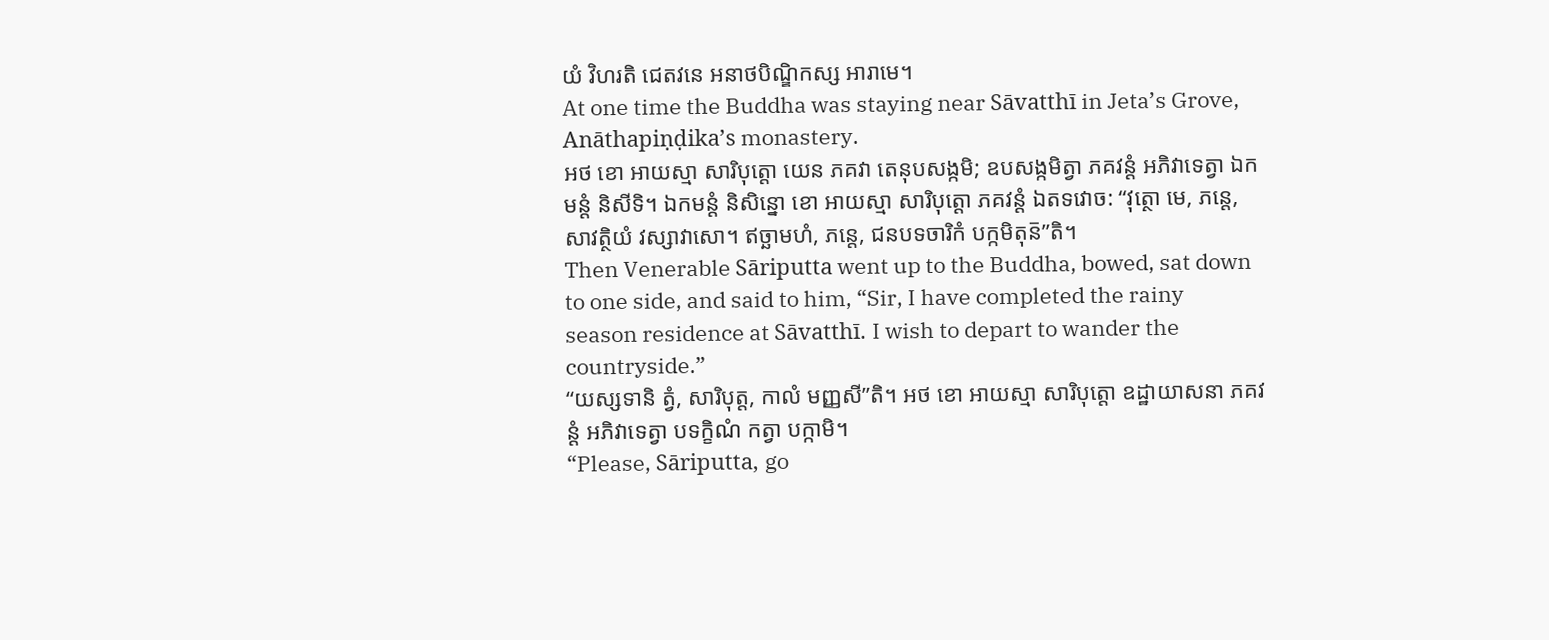យំ វិហរតិ ជេតវនេ អនាថបិណ្ឌិកស្ស អារាមេ។
At one time the Buddha was staying near Sāvatthī in Jeta’s Grove, Anāthapiṇḍika’s monastery.
អថ ខោ អាយស្មា សារិបុត្តោ យេន ភគវា តេនុបសង្កមិ; ឧបសង្កមិត្វា ភគវន្តំ អភិវាទេត្វា ឯកមន្តំ និសីទិ។ ឯកមន្តំ និសិន្នោ ខោ អាយស្មា សារិបុត្តោ ភគវន្តំ ឯតទវោច: “វុត្ថោ មេ, ភន្តេ, សាវត្ថិយំ វស្សាវាសោ។ ឥច្ឆាមហំ, ភន្តេ, ជនបទចារិកំ បក្កមិតុន៑”តិ។
Then Venerable Sāriputta went up to the Buddha, bowed, sat down to one side, and said to him, “Sir, I have completed the rainy season residence at Sāvatthī. I wish to depart to wander the countryside.”
“យស្សទានិ ត្វំ, សារិបុត្ត, កាលំ មញ្ញសី”តិ។ អថ ខោ អាយស្មា សារិបុត្តោ ឧដ្ឋាយាសនា ភគវន្តំ អភិវាទេត្វា បទក្ខិណំ កត្វា បក្កាមិ។
“Please, Sāriputta, go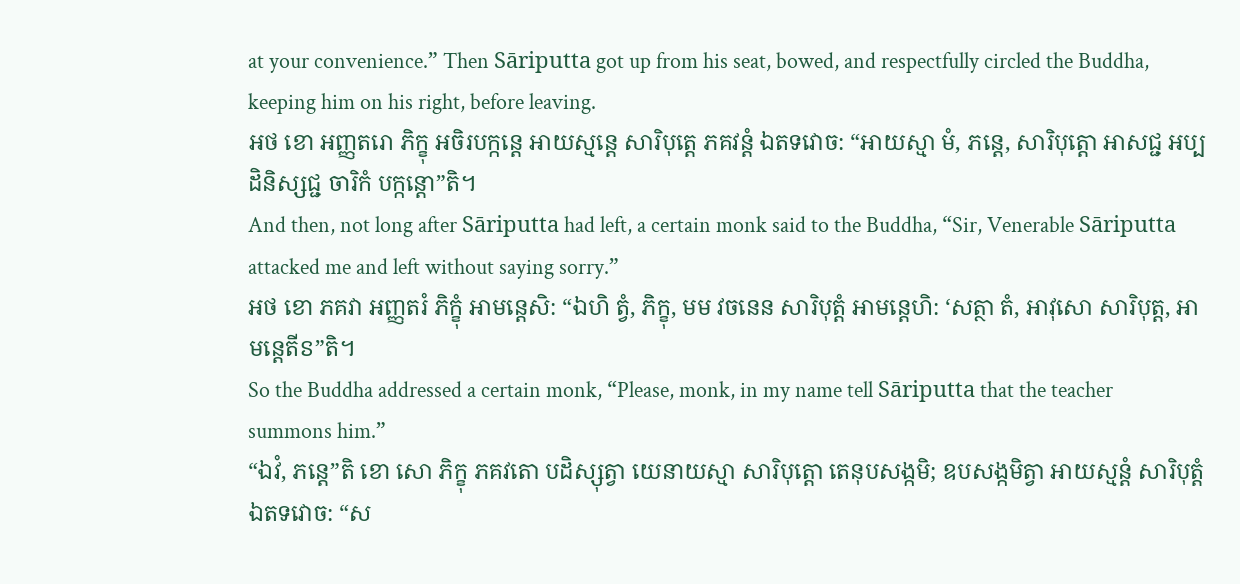at your convenience.” Then Sāriputta got up from his seat, bowed, and respectfully circled the Buddha, keeping him on his right, before leaving.
អថ ខោ អញ្ញតរោ ភិក្ខុ អចិរបក្កន្តេ អាយស្មន្តេ សារិបុត្តេ ភគវន្តំ ឯតទវោច: “អាយស្មា មំ, ភន្តេ, សារិបុត្តោ អាសជ្ជ អប្បដិនិស្សជ្ជ ចារិកំ បក្កន្តោ”តិ។
And then, not long after Sāriputta had left, a certain monk said to the Buddha, “Sir, Venerable Sāriputta attacked me and left without saying sorry.”
អថ ខោ ភគវា អញ្ញតរំ ភិក្ខុំ អាមន្តេសិ: “ឯហិ ត្វំ, ភិក្ខុ, មម វចនេន សារិបុត្តំ អាមន្តេហិ: ‘សត្ថា តំ, អាវុសោ សារិបុត្ត, អាមន្តេតីៜ”តិ។
So the Buddha addressed a certain monk, “Please, monk, in my name tell Sāriputta that the teacher summons him.”
“ឯវំ, ភន្តេ”តិ ខោ សោ ភិក្ខុ ភគវតោ បដិស្សុត្វា យេនាយស្មា សារិបុត្តោ តេនុបសង្កមិ; ឧបសង្កមិត្វា អាយស្មន្តំ សារិបុត្តំ ឯតទវោច: “ស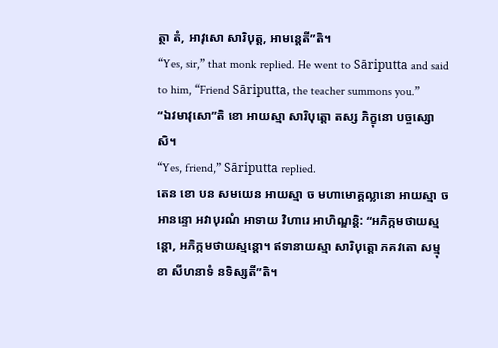ត្ថា តំ, អាវុសោ សារិបុត្ត, អាមន្តេតី”តិ។
“Yes, sir,” that monk replied. He went to Sāriputta and said to him, “Friend Sāriputta, the teacher summons you.”
“ឯវមាវុសោ”តិ ខោ អាយស្មា សារិបុត្តោ តស្ស ភិក្ខុនោ បច្ចស្សោសិ។
“Yes, friend,” Sāriputta replied.
តេន ខោ បន សមយេន អាយស្មា ច មហាមោគ្គល្លានោ អាយស្មា ច អានន្ទោ អវាបុរណំ អាទាយ វិហារេ អាហិណ្ឌន្តិ: “អភិក្កមថាយស្មន្តោ, អភិក្កមថាយស្មន្តោ។ ឥទានាយស្មា សារិបុត្តោ ភគវតោ សម្មុខា សីហនាទំ នទិស្សតី”តិ។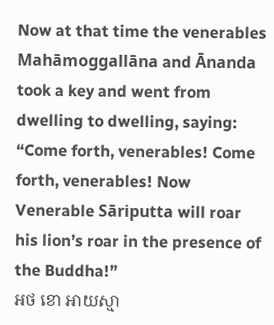Now at that time the venerables Mahāmoggallāna and Ānanda took a key and went from dwelling to dwelling, saying: “Come forth, venerables! Come forth, venerables! Now Venerable Sāriputta will roar his lion’s roar in the presence of the Buddha!”
អថ ខោ អាយស្មា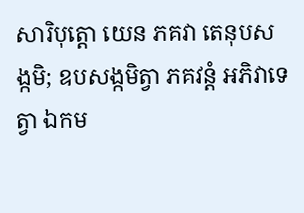សារិបុត្តោ យេន ភគវា តេនុបសង្កមិ; ឧបសង្កមិត្វា ភគវន្តំ អភិវាទេត្វា ឯកម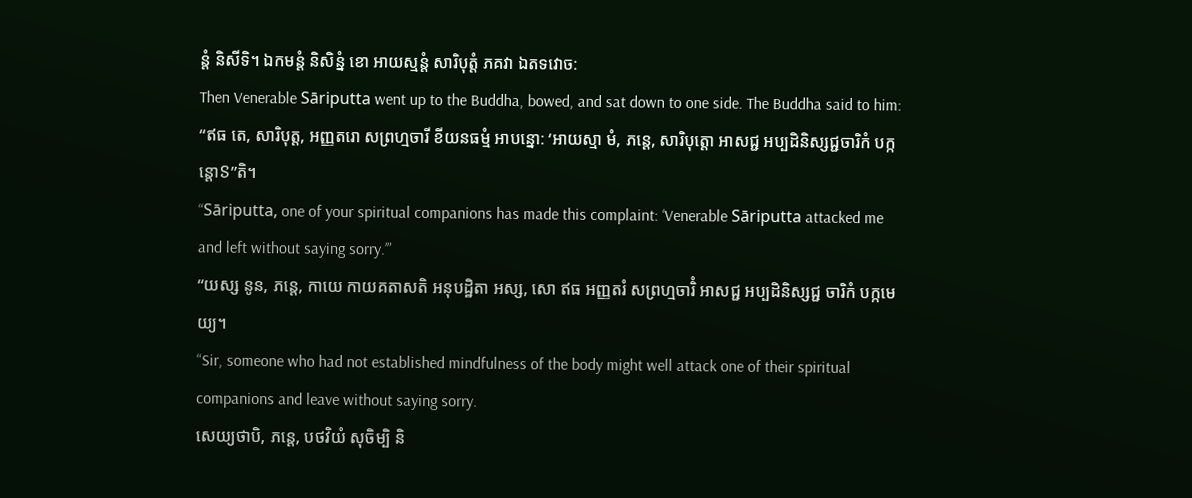ន្តំ និសីទិ។ ឯកមន្តំ និសិន្នំ ខោ អាយស្មន្តំ សារិបុត្តំ ភគវា ឯតទវោច:
Then Venerable Sāriputta went up to the Buddha, bowed, and sat down to one side. The Buddha said to him:
“ឥធ តេ, សារិបុត្ត, អញ្ញតរោ សព្រហ្មចារី ខីយនធម្មំ អាបន្នោ: ‘អាយស្មា មំ, ភន្តេ, សារិបុត្តោ អាសជ្ជ អប្បដិនិស្សជ្ជចារិកំ បក្កន្តោៜ”តិ។
“Sāriputta, one of your spiritual companions has made this complaint: ‘Venerable Sāriputta attacked me and left without saying sorry.’”
“យស្ស នូន, ភន្តេ, កាយេ កាយគតាសតិ អនុបដ្ឋិតា អស្ស, សោ ឥធ អញ្ញតរំ សព្រហ្មចារិំ អាសជ្ជ អប្បដិនិស្សជ្ជ ចារិកំ បក្កមេយ្យ។
“Sir, someone who had not established mindfulness of the body might well attack one of their spiritual companions and leave without saying sorry.
សេយ្យថាបិ, ភន្តេ, បថវិយំ សុចិម្បិ និ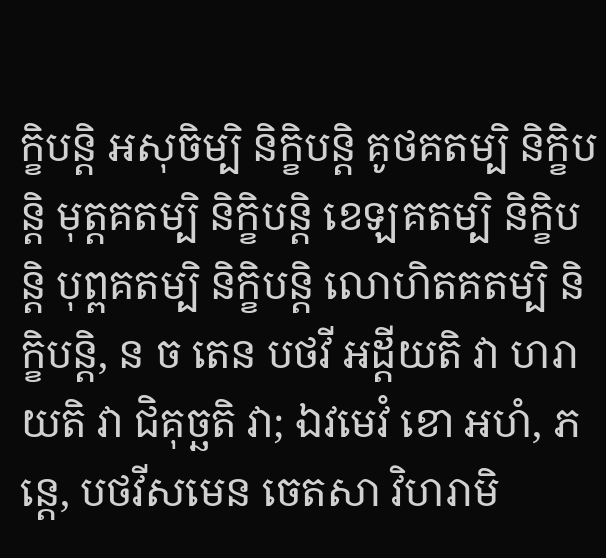ក្ខិបន្តិ អសុចិម្បិ និក្ខិបន្តិ គូថគតម្បិ និក្ខិបន្តិ មុត្តគតម្បិ និក្ខិបន្តិ ខេឡគតម្បិ និក្ខិបន្តិ បុព្ពគតម្បិ និក្ខិបន្តិ លោហិតគតម្បិ និក្ខិបន្តិ, ន ច តេន បថវី អដ្ដីយតិ វា ហរាយតិ វា ជិគុច្ឆតិ វា; ឯវមេវំ ខោ អហំ, ភន្តេ, បថវីសមេន ចេតសា វិហរាមិ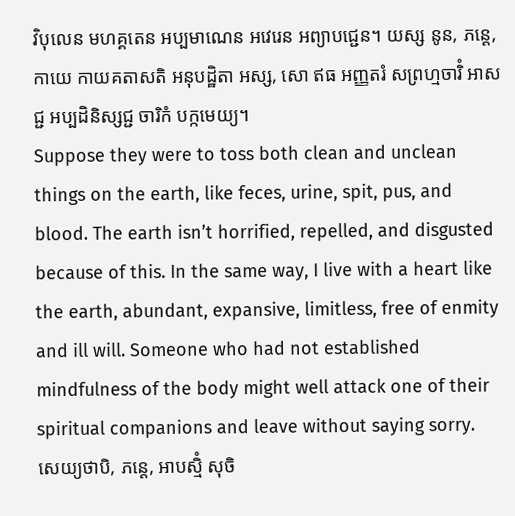វិបុលេន មហគ្គតេន អប្បមាណេន អវេរេន អព្យាបជ្ជេន។ យស្ស នូន, ភន្តេ, កាយេ កាយគតាសតិ អនុបដ្ឋិតា អស្ស, សោ ឥធ អញ្ញតរំ សព្រហ្មចារិំ អាសជ្ជ អប្បដិនិស្សជ្ជ ចារិកំ បក្កមេយ្យ។
Suppose they were to toss both clean and unclean things on the earth, like feces, urine, spit, pus, and blood. The earth isn’t horrified, repelled, and disgusted because of this. In the same way, I live with a heart like the earth, abundant, expansive, limitless, free of enmity and ill will. Someone who had not established mindfulness of the body might well attack one of their spiritual companions and leave without saying sorry.
សេយ្យថាបិ, ភន្តេ, អាបស្មិំ សុចិ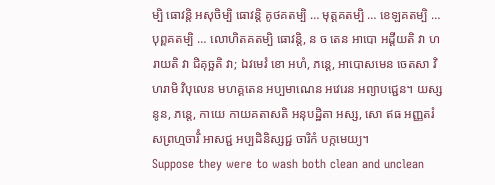ម្បិ ធោវន្តិ អសុចិម្បិ ធោវន្តិ គូថគតម្បិ … មុត្តគតម្បិ … ខេឡគតម្បិ … បុព្ពគតម្បិ … លោហិតគតម្បិ ធោវន្តិ, ន ច តេន អាបោ អដ្ដីយតិ វា ហរាយតិ វា ជិគុច្ឆតិ វា; ឯវមេវំ ខោ អហំ, ភន្តេ, អាបោសមេន ចេតសា វិហរាមិ វិបុលេន មហគ្គតេន អប្បមាណេន អវេរេន អព្យាបជ្ជេន។ យស្ស នូន, ភន្តេ, កាយេ កាយគតាសតិ អនុបដ្ឋិតា អស្ស, សោ ឥធ អញ្ញតរំ សព្រហ្មចារិំ អាសជ្ជ អប្បដិនិស្សជ្ជ ចារិកំ បក្កមេយ្យ។
Suppose they were to wash both clean and unclean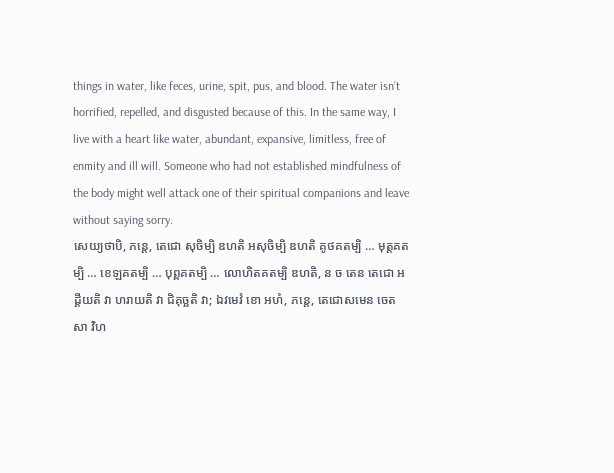things in water, like feces, urine, spit, pus, and blood. The water isn’t horrified, repelled, and disgusted because of this. In the same way, I live with a heart like water, abundant, expansive, limitless, free of enmity and ill will. Someone who had not established mindfulness of the body might well attack one of their spiritual companions and leave without saying sorry.
សេយ្យថាបិ, ភន្តេ, តេជោ សុចិម្បិ ឌហតិ អសុចិម្បិ ឌហតិ គូថគតម្បិ … មុត្តគតម្បិ … ខេឡគតម្បិ … បុព្ពគតម្បិ … លោហិតគតម្បិ ឌហតិ, ន ច តេន តេជោ អដ្ដីយតិ វា ហរាយតិ វា ជិគុច្ឆតិ វា; ឯវមេវំ ខោ អហំ, ភន្តេ, តេជោសមេន ចេតសា វិហ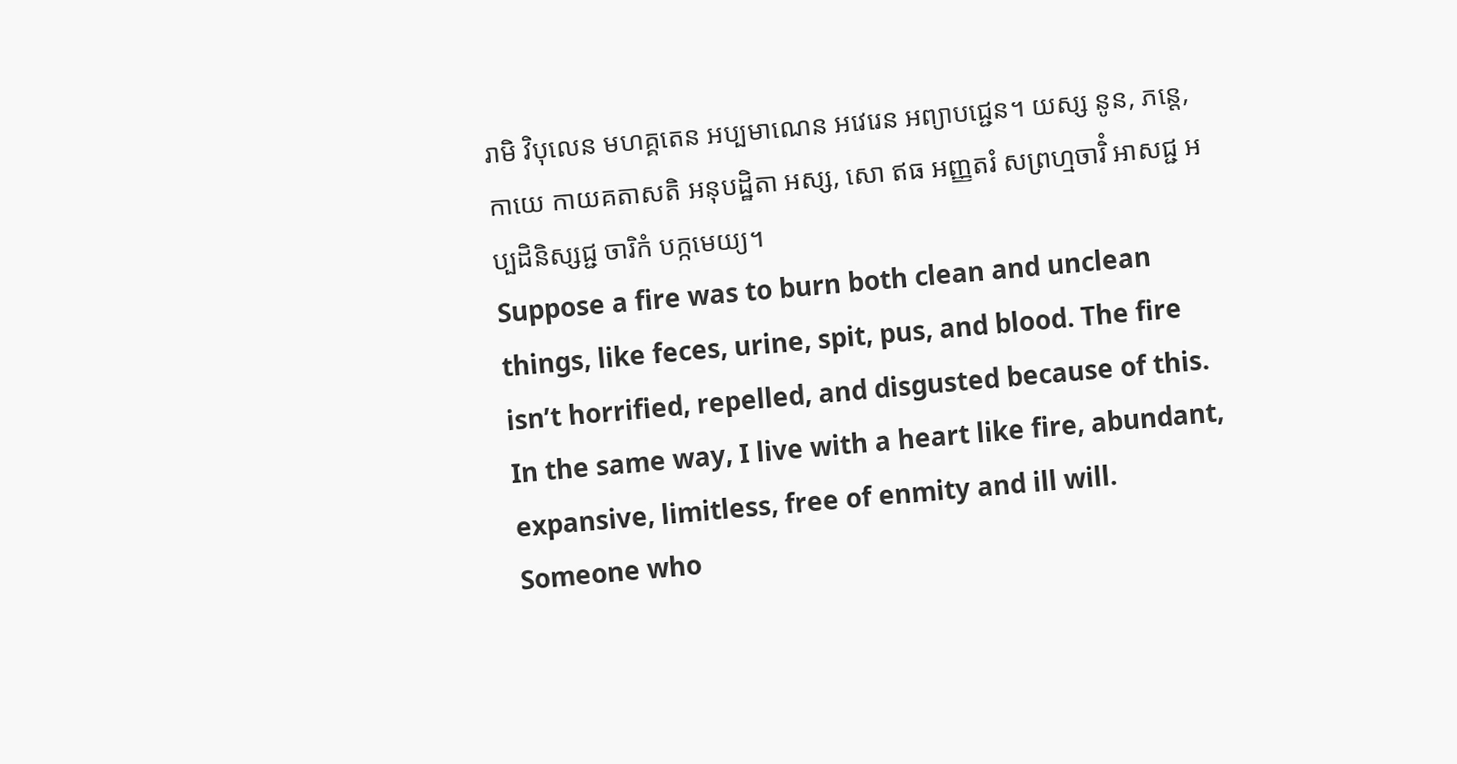រាមិ វិបុលេន មហគ្គតេន អប្បមាណេន អវេរេន អព្យាបជ្ជេន។ យស្ស នូន, ភន្តេ, កាយេ កាយគតាសតិ អនុបដ្ឋិតា អស្ស, សោ ឥធ អញ្ញតរំ សព្រហ្មចារិំ អាសជ្ជ អប្បដិនិស្សជ្ជ ចារិកំ បក្កមេយ្យ។
Suppose a fire was to burn both clean and unclean things, like feces, urine, spit, pus, and blood. The fire isn’t horrified, repelled, and disgusted because of this. In the same way, I live with a heart like fire, abundant, expansive, limitless, free of enmity and ill will. Someone who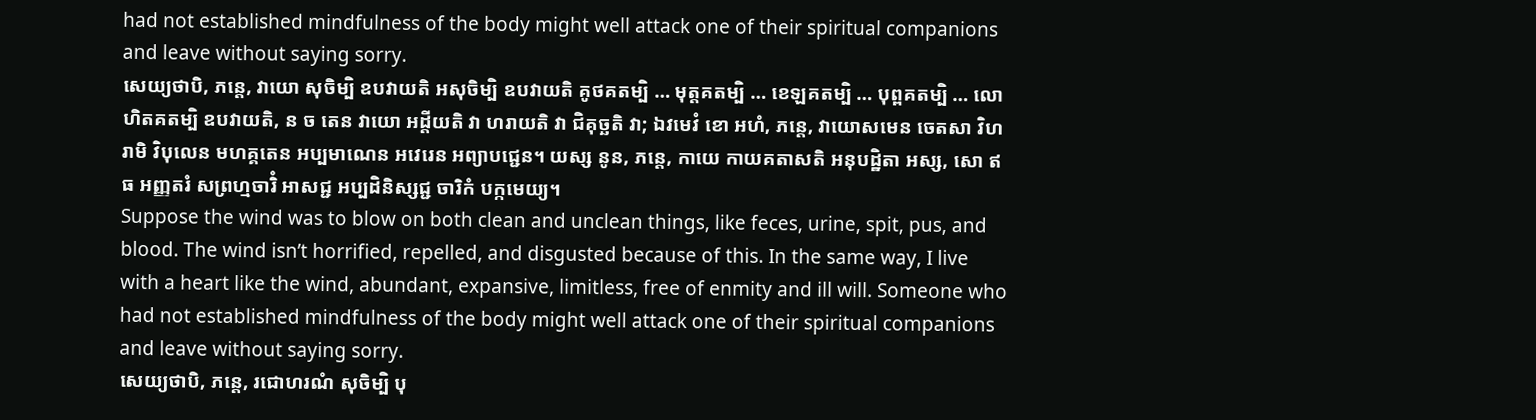had not established mindfulness of the body might well attack one of their spiritual companions and leave without saying sorry.
សេយ្យថាបិ, ភន្តេ, វាយោ សុចិម្បិ ឧបវាយតិ អសុចិម្បិ ឧបវាយតិ គូថគតម្បិ … មុត្តគតម្បិ … ខេឡគតម្បិ … បុព្ពគតម្បិ … លោហិតគតម្បិ ឧបវាយតិ, ន ច តេន វាយោ អដ្ដីយតិ វា ហរាយតិ វា ជិគុច្ឆតិ វា; ឯវមេវំ ខោ អហំ, ភន្តេ, វាយោសមេន ចេតសា វិហរាមិ វិបុលេន មហគ្គតេន អប្បមាណេន អវេរេន អព្យាបជ្ជេន។ យស្ស នូន, ភន្តេ, កាយេ កាយគតាសតិ អនុបដ្ឋិតា អស្ស, សោ ឥធ អញ្ញតរំ សព្រហ្មចារិំ អាសជ្ជ អប្បដិនិស្សជ្ជ ចារិកំ បក្កមេយ្យ។
Suppose the wind was to blow on both clean and unclean things, like feces, urine, spit, pus, and blood. The wind isn’t horrified, repelled, and disgusted because of this. In the same way, I live with a heart like the wind, abundant, expansive, limitless, free of enmity and ill will. Someone who had not established mindfulness of the body might well attack one of their spiritual companions and leave without saying sorry.
សេយ្យថាបិ, ភន្តេ, រជោហរណំ សុចិម្បិ បុ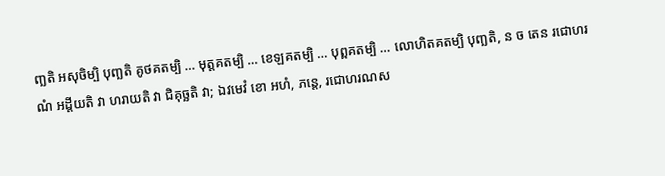ញ្ឆតិ អសុចិម្បិ បុញ្ឆតិ គូថគតម្បិ … មុត្តគតម្បិ … ខេឡគតម្បិ … បុព្ពគតម្បិ … លោហិតគតម្បិ បុញ្ឆតិ, ន ច តេន រជោហរណំ អដ្ដីយតិ វា ហរាយតិ វា ជិគុច្ឆតិ វា; ឯវមេវំ ខោ អហំ, ភន្តេ, រជោហរណស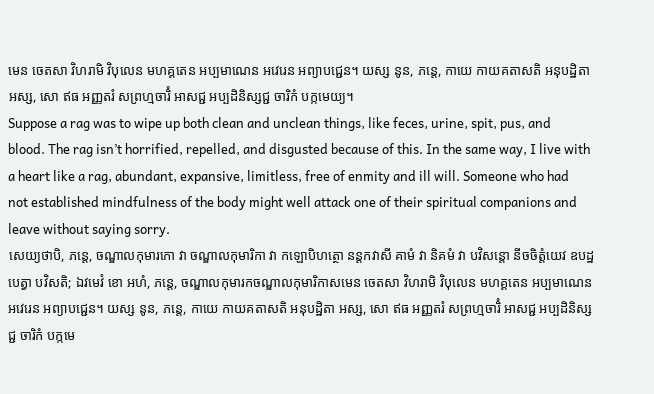មេន ចេតសា វិហរាមិ វិបុលេន មហគ្គតេន អប្បមាណេន អវេរេន អព្យាបជ្ជេន។ យស្ស នូន, ភន្តេ, កាយេ កាយគតាសតិ អនុបដ្ឋិតា អស្ស, សោ ឥធ អញ្ញតរំ សព្រហ្មចារិំ អាសជ្ជ អប្បដិនិស្សជ្ជ ចារិកំ បក្កមេយ្យ។
Suppose a rag was to wipe up both clean and unclean things, like feces, urine, spit, pus, and blood. The rag isn’t horrified, repelled, and disgusted because of this. In the same way, I live with a heart like a rag, abundant, expansive, limitless, free of enmity and ill will. Someone who had not established mindfulness of the body might well attack one of their spiritual companions and leave without saying sorry.
សេយ្យថាបិ, ភន្តេ, ចណ្ឌាលកុមារកោ វា ចណ្ឌាលកុមារិកា វា កឡោបិហត្ថោ នន្តកវាសី គាមំ វា និគមំ វា បវិសន្តោ នីចចិត្តំយេវ ឧបដ្ឋបេត្វា បវិសតិ; ឯវមេវំ ខោ អហំ, ភន្តេ, ចណ្ឌាលកុមារកចណ្ឌាលកុមារិកាសមេន ចេតសា វិហរាមិ វិបុលេន មហគ្គតេន អប្បមាណេន អវេរេន អព្យាបជ្ជេន។ យស្ស នូន, ភន្តេ, កាយេ កាយគតាសតិ អនុបដ្ឋិតា អស្ស, សោ ឥធ អញ្ញតរំ សព្រហ្មចារិំ អាសជ្ជ អប្បដិនិស្សជ្ជ ចារិកំ បក្កមេ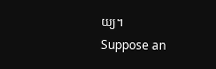យ្យ។
Suppose an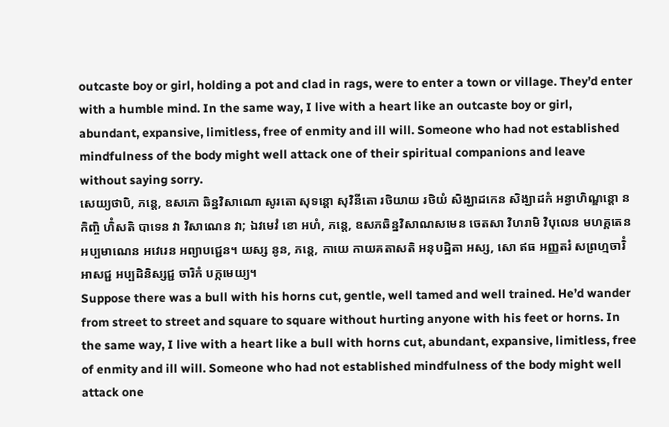outcaste boy or girl, holding a pot and clad in rags, were to enter a town or village. They’d enter with a humble mind. In the same way, I live with a heart like an outcaste boy or girl, abundant, expansive, limitless, free of enmity and ill will. Someone who had not established mindfulness of the body might well attack one of their spiritual companions and leave without saying sorry.
សេយ្យថាបិ, ភន្តេ, ឧសភោ ឆិន្នវិសាណោ សូរតោ សុទន្តោ សុវិនីតោ រថិយាយ រថិយំ សិង្ឃាដកេន សិង្ឃាដកំ អន្វាហិណ្ឌន្តោ ន កិញ្ចិ ហិំសតិ បាទេន វា វិសាណេន វា; ឯវមេវំ ខោ អហំ, ភន្តេ, ឧសភឆិន្នវិសាណសមេន ចេតសា វិហរាមិ វិបុលេន មហគ្គតេន អប្បមាណេន អវេរេន អព្យាបជ្ជេន។ យស្ស នូន, ភន្តេ, កាយេ កាយគតាសតិ អនុបដ្ឋិតា អស្ស, សោ ឥធ អញ្ញតរំ សព្រហ្មចារិំ អាសជ្ជ អប្បដិនិស្សជ្ជ ចារិកំ បក្កមេយ្យ។
Suppose there was a bull with his horns cut, gentle, well tamed and well trained. He’d wander from street to street and square to square without hurting anyone with his feet or horns. In the same way, I live with a heart like a bull with horns cut, abundant, expansive, limitless, free of enmity and ill will. Someone who had not established mindfulness of the body might well attack one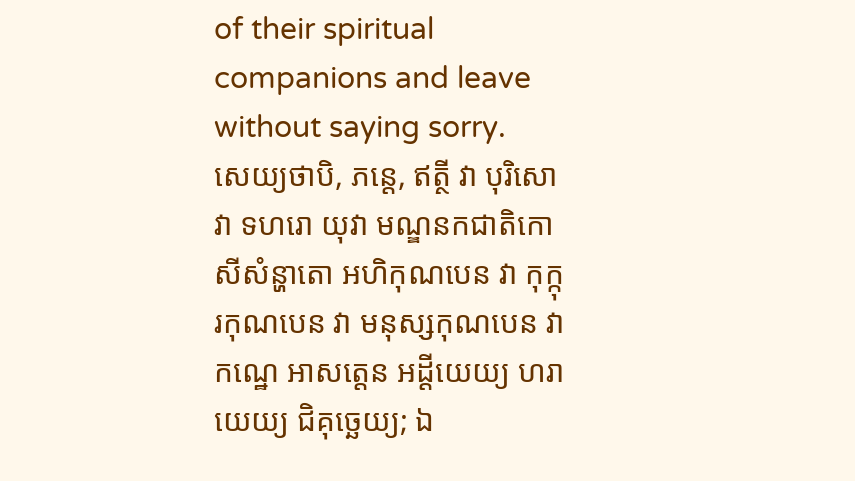of their spiritual companions and leave without saying sorry.
សេយ្យថាបិ, ភន្តេ, ឥត្ថី វា បុរិសោ វា ទហរោ យុវា មណ្ឌនកជាតិកោ សីសំន្ហាតោ អហិកុណបេន វា កុក្កុរកុណបេន វា មនុស្សកុណបេន វា កណ្ឋេ អាសត្តេន អដ្ដីយេយ្យ ហរាយេយ្យ ជិគុច្ឆេយ្យ; ឯ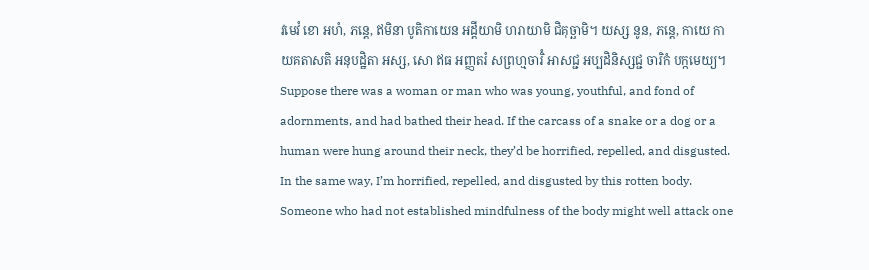វមេវំ ខោ អហំ, ភន្តេ, ឥមិនា បូតិកាយេន អដ្ដីយាមិ ហរាយាមិ ជិគុច្ឆាមិ។ យស្ស នូន, ភន្តេ, កាយេ កាយគតាសតិ អនុបដ្ឋិតា អស្ស, សោ ឥធ អញ្ញតរំ សព្រហ្មចារិំ អាសជ្ជ អប្បដិនិស្សជ្ជ ចារិកំ បក្កមេយ្យ។
Suppose there was a woman or man who was young, youthful, and fond of adornments, and had bathed their head. If the carcass of a snake or a dog or a human were hung around their neck, they’d be horrified, repelled, and disgusted. In the same way, I’m horrified, repelled, and disgusted by this rotten body. Someone who had not established mindfulness of the body might well attack one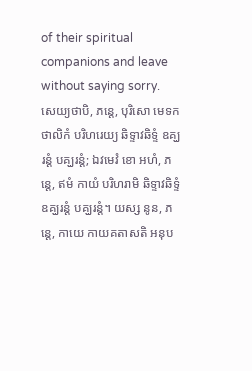of their spiritual companions and leave without saying sorry.
សេយ្យថាបិ, ភន្តេ, បុរិសោ មេទកថាលិកំ បរិហរេយ្យ ឆិទ្ទាវឆិទ្ទំ ឧគ្ឃរន្តំ បគ្ឃរន្តំ; ឯវមេវំ ខោ អហំ, ភន្តេ, ឥមំ កាយំ បរិហរាមិ ឆិទ្ទាវឆិទ្ទំ ឧគ្ឃរន្តំ បគ្ឃរន្តំ។ យស្ស នូន, ភន្តេ, កាយេ កាយគតាសតិ អនុប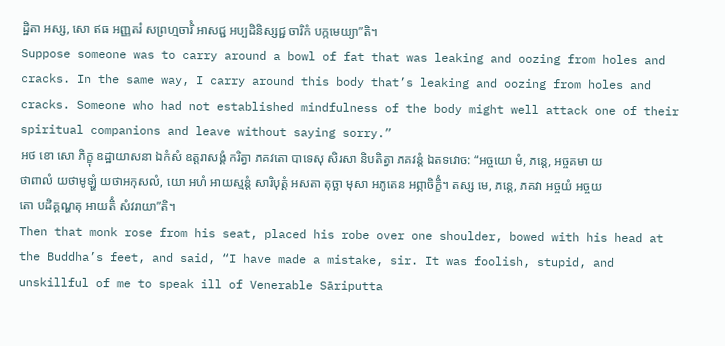ដ្ឋិតា អស្ស, សោ ឥធ អញ្ញតរំ សព្រហ្មចារិំ អាសជ្ជ អប្បដិនិស្សជ្ជ ចារិកំ បក្កមេយ្យា”តិ។
Suppose someone was to carry around a bowl of fat that was leaking and oozing from holes and cracks. In the same way, I carry around this body that’s leaking and oozing from holes and cracks. Someone who had not established mindfulness of the body might well attack one of their spiritual companions and leave without saying sorry.”
អថ ខោ សោ ភិក្ខុ ឧដ្ឋាយាសនា ឯកំសំ ឧត្តរាសង្គំ ករិត្វា ភគវតោ បាទេសុ សិរសា និបតិត្វា ភគវន្តំ ឯតទវោច: “អច្ចយោ មំ, ភន្តេ, អច្ចគមា យថាពាលំ យថាមូឡ្ហំ យថាអកុសលំ, យោ អហំ អាយស្មន្តំ សារិបុត្តំ អសតា តុច្ឆា មុសា អភូតេន អព្ភាចិក្ខិំ។ តស្ស មេ, ភន្តេ, ភគវា អច្ចយំ អច្ចយតោ បដិគ្គណ្ហតុ អាយតិំ សំវរាយា”តិ។
Then that monk rose from his seat, placed his robe over one shoulder, bowed with his head at the Buddha’s feet, and said, “I have made a mistake, sir. It was foolish, stupid, and unskillful of me to speak ill of Venerable Sāriputta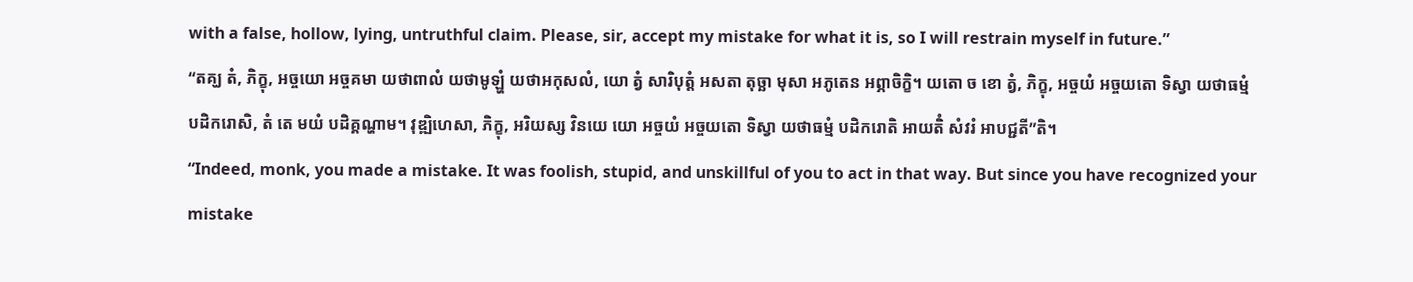with a false, hollow, lying, untruthful claim. Please, sir, accept my mistake for what it is, so I will restrain myself in future.”
“តគ្ឃ តំ, ភិក្ខុ, អច្ចយោ អច្ចគមា យថាពាលំ យថាមូឡ្ហំ យថាអកុសលំ, យោ ត្វំ សារិបុត្តំ អសតា តុច្ឆា មុសា អភូតេន អព្ភាចិក្ខិ។ យតោ ច ខោ ត្វំ, ភិក្ខុ, អច្ចយំ អច្ចយតោ ទិស្វា យថាធម្មំ បដិករោសិ, តំ តេ មយំ បដិគ្គណ្ហាម។ វុឌ្ឍិហេសា, ភិក្ខុ, អរិយស្ស វិនយេ យោ អច្ចយំ អច្ចយតោ ទិស្វា យថាធម្មំ បដិករោតិ អាយតិំ សំវរំ អាបជ្ជតី”តិ។
“Indeed, monk, you made a mistake. It was foolish, stupid, and unskillful of you to act in that way. But since you have recognized your mistake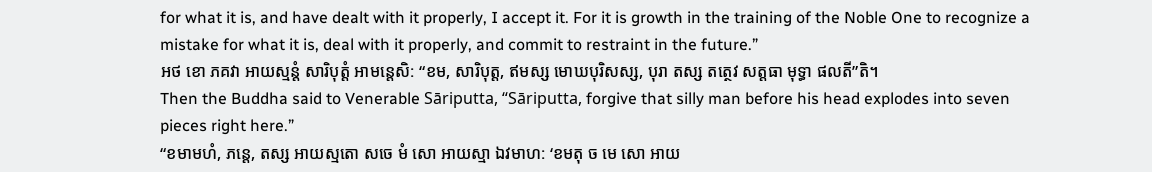for what it is, and have dealt with it properly, I accept it. For it is growth in the training of the Noble One to recognize a mistake for what it is, deal with it properly, and commit to restraint in the future.”
អថ ខោ ភគវា អាយស្មន្តំ សារិបុត្តំ អាមន្តេសិ: “ខម, សារិបុត្ត, ឥមស្ស មោឃបុរិសស្ស, បុរា តស្ស តត្ថេវ សត្តធា មុទ្ធា ផលតី”តិ។
Then the Buddha said to Venerable Sāriputta, “Sāriputta, forgive that silly man before his head explodes into seven pieces right here.”
“ខមាមហំ, ភន្តេ, តស្ស អាយស្មតោ សចេ មំ សោ អាយស្មា ឯវមាហ: ‘ខមតុ ច មេ សោ អាយ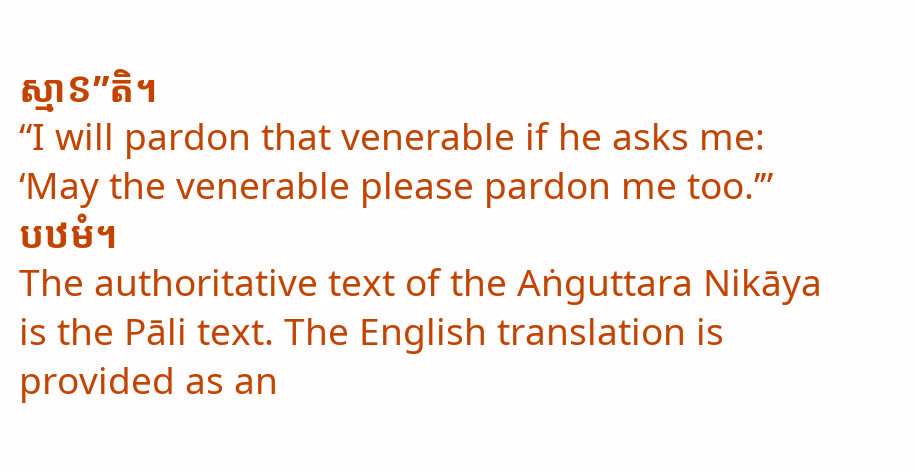ស្មាៜ”តិ។
“I will pardon that venerable if he asks me: ‘May the venerable please pardon me too.’”
បឋមំ។
The authoritative text of the Aṅguttara Nikāya is the Pāli text. The English translation is provided as an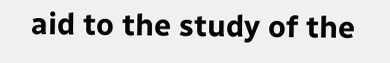aid to the study of the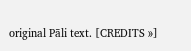original Pāli text. [CREDITS »]